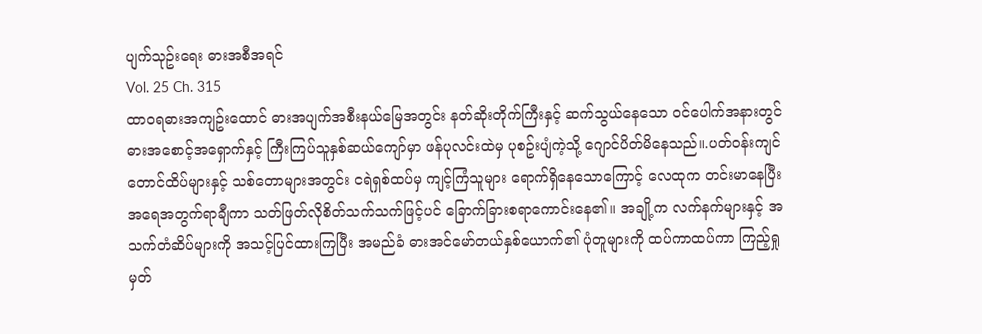ပျက်သုဥ်းရေး ဓားအစီအရင်
Vol. 25 Ch. 315
ထာဝရဓားအကျဥ်းထောင် ဓားအပျက်အစီးနယ်မြေအတွင်း နတ်ဆိုးတိုက်ကြီးနှင့် ဆက်သွယ်နေသော ဝင်ပေါက်အနားတွင် ဓားအစောင့်အရှောက်နှင့် ကြီးကြပ်သူနှစ်ဆယ်ကျော်မှာ ဖန်ပုလင်းထဲမှ ပုစဥ်းပျံကဲ့သို့ ဂျောင်ပိတ်မိနေသည်။.ပတ်ဝန်းကျင် တောင်ထိပ်များနှင့် သစ်တောများအတွင်း ငရဲရှစ်ထပ်မှ ကျင့်ကြံသူများ ရောက်ရှိနေသောကြောင့် လေထုက တင်းမာနေပြီး အရေအတွက်ရာချီကာ သတ်ဖြတ်လိုစိတ်သက်သက်ဖြင့်ပင် ခြောက်ခြားစရာကောင်းနေ၏။ အချို့က လက်နက်များနှင့် အသက်တံဆိပ်များကို အသင့်ပြင်ထားကြပြီး အမည်ခံ ဓားအင်မော်တယ်နှစ်ယောက်၏ ပုံတူများကို ထပ်ကာထပ်ကာ ကြည့်ရှု မှတ်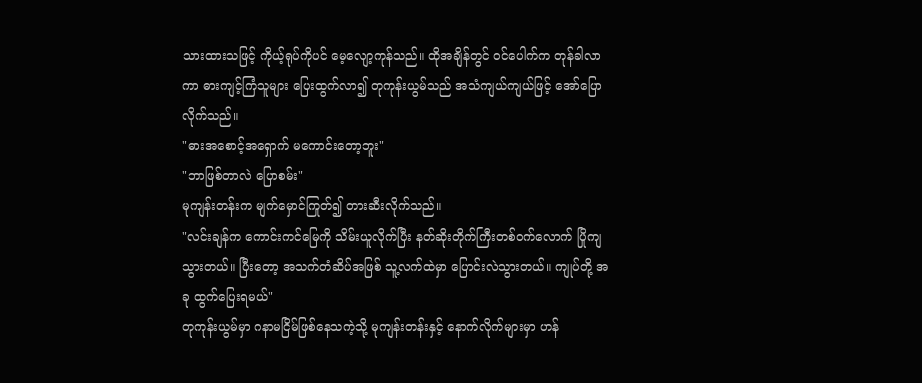သားထားသဖြင့် ကိုယ့်ရုပ်ကိုပင် မေ့လျော့ကုန်သည်။ ထိုအချိန်တွင် ဝင်ပေါက်က တုန်ခါလာကာ ဓားကျင့်ကြံသူများ ပြေးထွက်လာ၍ တုကုန်းယွမ်သည် အသံကျယ်ကျယ်ဖြင့် အော်ပြောလိုက်သည်။
"ဓားအစောင့်အရှောက် မကောင်းတော့ဘူး"
"ဘာဖြစ်တာလဲ ပြောစမ်း"
မုကျန်းတန်းက မျက်မှောင်ကြုတ်၍ တားဆီးလိုက်သည်။
"လင်းချန်က ကောင်းကင်မြေကို သိမ်းယူလိုက်ပြီး နတ်ဆိုးတိုက်ကြီးတစ်ဝက်လောက် ပြိုကျသွားတယ်။ ပြီးတော့ အသက်တံဆိပ်အဖြစ် သူ့လက်ထဲမှာ ပြောင်းလဲသွားတယ်။ ကျုပ်တို့ အခု ထွက်ပြေးရမယ်"
တုကုန်းယွမ်မှာ ဂနာမငြိမ်ဖြစ်နေသကဲ့သို့ မုကျန်းတန်းနှင့် နောက်လိုက်များမှာ ဟန်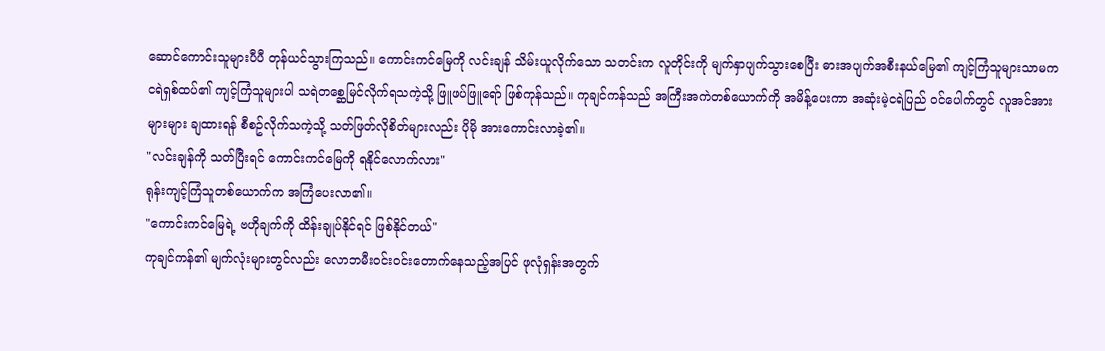ဆောင်ကောင်းသူများပီပီ တုန်ယင်သွားကြသည်။ ကောင်းကင်မြေကို လင်းချန် သိမ်းယူလိုက်သော သတင်းက လူတိုင်းကို မျက်နှာပျက်သွားစေပြီး ဓားအပျက်အစီးနယ်မြေ၏ ကျင့်ကြံသူများသာမက ငရဲရှစ်ထပ်၏ ကျင့်ကြံသူများပါ သရဲတစ္ဆေမြင်လိုက်ရသကဲ့သို့ ဖြူဖပ်ဖြူရော် ဖြစ်ကုန်သည်။ ကုချင်ကန်သည် အကြီးအကဲတစ်ယောက်ကို အမိန့်ပေးကာ အဆုံးမဲ့ငရဲပြည် ဝင်ပေါက်တွင် လူအင်အားများများ ချထားရန် စီစဥ်လိုက်သကဲ့သို့ သတ်ဖြတ်လိုစိတ်များလည်း ပိုမို အားကောင်းလာခဲ့၏။
"လင်းချန်ကို သတ်ပြီးရင် ကောင်းကင်မြေကို ရနိုင်လောက်လား"
ရုန်းကျင့်ကြံသူတစ်ယောက်က အကြံပေးလာ၏။
"ကောင်းကင်မြေရဲ့ ဗဟိုချက်ကို ထိန်းချုပ်နိုင်ရင် ဖြစ်နိုင်တယ်"
ကုချင်ကန်၏ မျက်လုံးများတွင်လည်း လောဘမီးဝင်းဝင်းတောက်နေသည့်အပြင် ဖုလုံရှန်းအတွက်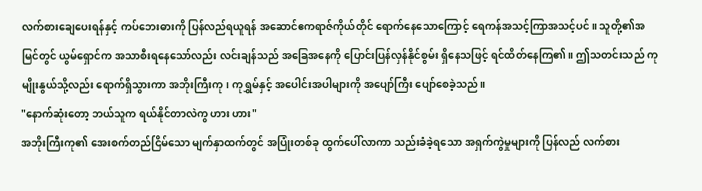လက်စားချေပေးရန်နှင့် ကပ်ဘေးဓားကို ပြန်လည်ရယူရန် အဆောင်ဧကရာဇ်ကိုယ်တိုင် ရောက်နေသောကြောင့် ရေကန်အသင့်ကြာအသင့်ပင်။ သူတို့၏အမြင်တွင် ယွမ်ရှောင်က အသာစီးရနေသော်လည်း လင်းချန်သည် အခြေအနေကို ပြောင်းပြန်လှန်နိုင်စွမ်း ရှိနေသဖြင့် ရင်ထိတ်နေကြ၏။ ဤသတင်းသည် ကုမျိုးနွယ်သို့လည်း ရောက်ရှိသွားကာ အဘိုးကြီးကု၊ ကုရွှမ်နှင့် အပေါင်းအပါများကို အပျော်ကြီး ပျော်စေခဲ့သည်။
"နောက်ဆုံးတော့ ဘယ်သူက ရယ်နိုင်တာလဲကွ ဟား ဟား"
အဘိုးကြီးကု၏ အေးစက်တည်ငြိမ်သော မျက်နှာထက်တွင် အပြုံးတစ်ခု ထွက်ပေါ်လာကာ သည်းခံခဲ့ရသော အရှက်ကွဲမှုများကို ပြန်လည် လက်စား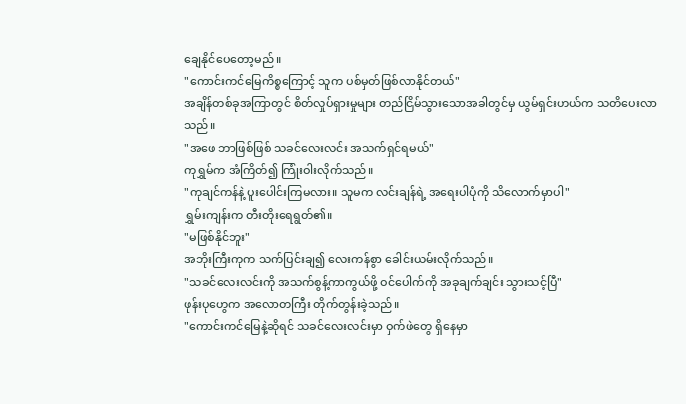ချေနိုင်ပေတော့မည်။
"ကောင်းကင်မြေကိစ္စကြောင့် သူက ပစ်မှတ်ဖြစ်လာနိုင်တယ်"
အချိန်တစ်ခုအကြာတွင် စိတ်လှုပ်ရှားမှုများ တည်ငြိမ်သွားသောအခါတွင်မှ ယွမ်ရှင်းဟယ်က သတိပေးလာသည်။
"အဖေ ဘာဖြစ်ဖြစ် သခင်လေးလင်း အသက်ရှင်ရမယ်"
ကုရွှမ်က အံကြိတ်၍ ကြုံးဝါးလိုက်သည်။
"ကုချင်ကန်နဲ့ ပူးပေါင်းကြမလား။ သူမက လင်းချန်ရဲ့ အရေးပါပုံကို သိလောက်မှာပါ"
ရွှမ်းကျန်းက တီးတိုးရေရွတ်၏။
"မဖြစ်နိုင်ဘူး"
အဘိုးကြီးကုက သက်ပြင်းချ၍ လေးကန်စွာ ခေါင်းယမ်းလိုက်သည်။
"သခင်လေးလင်းကို အသက်စွန့်ကာကွယ်ဖို့ ဝင်ပေါက်ကို အခုချက်ချင်း သွားသင့်ပြီ"
ဖုန်းပုဟွေက အလောတကြီး တိုက်တွန်းခဲ့သည်။
"ကောင်းကင်မြေနဲ့ဆိုရင် သခင်လေးလင်းမှာ ဝှက်ဖဲတွေ ရှိနေမှာ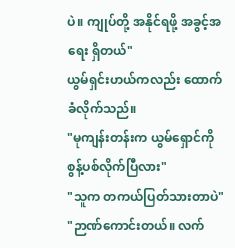ပဲ။ ကျုပ်တို့ အနိုင်ရဖို့ အခွင့်အရေး ရှိတယ်"
ယွမ်ရှင်းဟယ်ကလည်း ထောက်ခံလိုက်သည်။
"မုကျန်းတန်းက ယွမ်ရှောင်ကို စွန့်ပစ်လိုက်ပြီလား"
"သူက တကယ်ပြတ်သားတာပဲ"
"ဉာဏ်ကောင်းတယ်။ လက်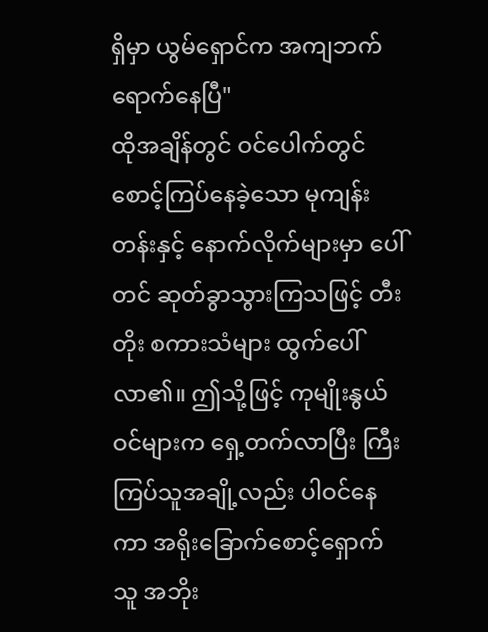ရှိမှာ ယွမ်ရှောင်က အကျဘက်ရောက်နေပြီ"
ထိုအချိန်တွင် ဝင်ပေါက်တွင် စောင့်ကြပ်နေခဲ့သော မုကျန်းတန်းနှင့် နောက်လိုက်များမှာ ပေါ်တင် ဆုတ်ခွာသွားကြသဖြင့် တီးတိုး စကားသံများ ထွက်ပေါ်လာ၏။ ဤသို့ဖြင့် ကုမျိုးနွယ်ဝင်များက ရှေ့တက်လာပြီး ကြီးကြပ်သူအချို့လည်း ပါဝင်နေကာ အရိုးခြောက်စောင့်ရှောက်သူ အဘိုး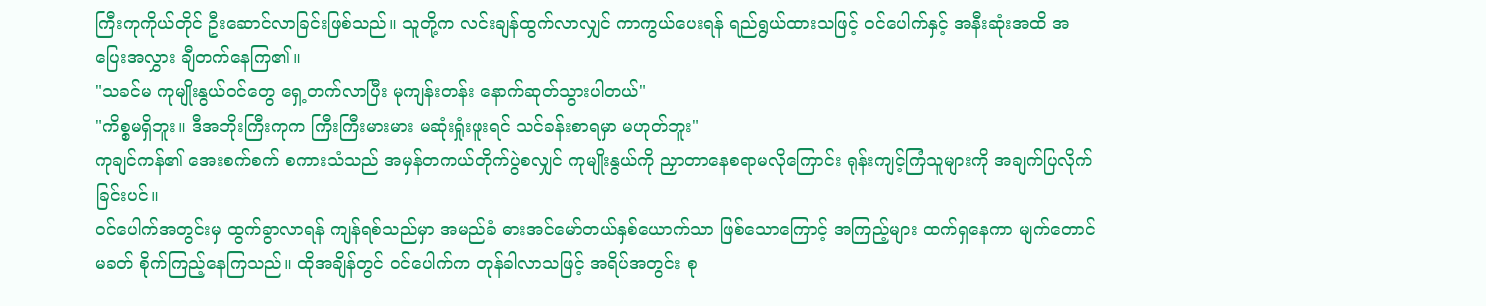ကြီးကုကိုယ်တိုင် ဦးဆောင်လာခြင်းဖြစ်သည်။ သူတို့က လင်းချန်ထွက်လာလျှင် ကာကွယ်ပေးရန် ရည်ရွယ်ထားသဖြင့် ဝင်ပေါက်နှင့် အနီးဆုံးအထိ အပြေးအလွှား ချီတက်နေကြ၏။
"သခင်မ ကုမျိုးနွယ်ဝင်တွေ ရှေ့တက်လာပြီး မုကျန်းတန်း နောက်ဆုတ်သွားပါတယ်"
"ကိစ္စမရှိဘူး။ ဒီအဘိုးကြီးကုက ကြီးကြီးမားမား မဆုံးရှုံးဖူးရင် သင်ခန်းစာရမှာ မဟုတ်ဘူး"
ကုချင်ကန်၏ အေးစက်စက် စကားသံသည် အမှန်တကယ်တိုက်ပွဲစလျှင် ကုမျိုးနွယ်ကို ညှာတာနေစရာမလိုကြောင်း ရုန်းကျင့်ကြံသူများကို အချက်ပြလိုက်ခြင်းပင်။
ဝင်ပေါက်အတွင်းမှ ထွက်ခွာလာရန် ကျန်ရစ်သည်မှာ အမည်ခံ ဓားအင်မော်တယ်နှစ်ယောက်သာ ဖြစ်သောကြောင့် အကြည့်များ ထက်ရှနေကာ မျက်တောင်မခတ် စိုက်ကြည့်နေကြသည်။ ထိုအချိန်တွင် ဝင်ပေါက်က တုန်ခါလာသဖြင့် အရိပ်အတွင်း စု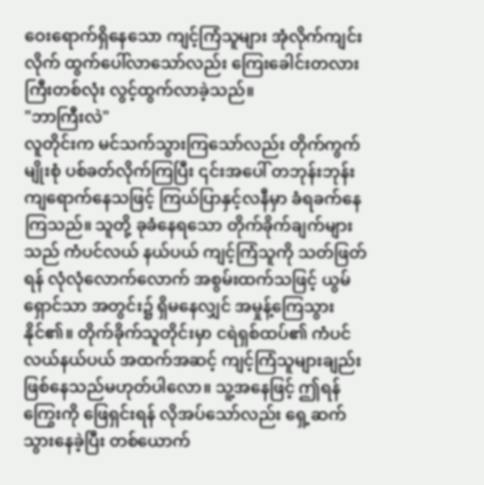ဝေးရောက်ရှိနေသော ကျင့်ကြံသူများ အုံလိုက်ကျင်းလိုက် ထွက်ပေါ်လာသော်လည်း ကြေးခေါင်းတလားကြီးတစ်လုံး လွင့်ထွက်လာခဲ့သည်။
"ဘာကြီးလဲ"
လူတိုင်းက မင်သက်သွားကြသော်လည်း တိုက်ကွက်မျိုးစုံ ပစ်ခတ်လိုက်ကြပြီး ၎င်းအပေါ် တဘုန်းဘုန်း ကျရောက်နေသဖြင့် ကြယ်ပြာနှင့်လနီမှာ ခံရခက်နေကြသည်။ သူတို့ ခုခံနေရသော တိုက်ခိုက်ချက်များသည် ကံပင်လယ် နယ်ပယ် ကျင့်ကြံသူကို သတ်ဖြတ်ရန် လုံလုံလောက်လောက် အစွမ်းထက်သဖြင့် ယွမ်ရှောင်သာ အတွင်း၌ ရှိမနေလျှင် အမှုန့်ကြေသွားနိုင်၏။ တိုက်ခိုက်သူတိုင်းမှာ ငရဲရှစ်ထပ်၏ ကံပင်လယ်နယ်ပယ် အထက်အဆင့် ကျင့်ကြံသူများချည်း ဖြစ်နေသည်မဟုတ်ပါလော။ သူ့အနေဖြင့် ဤရန်ကြွေးကို ဖြေရှင်းရန် လိုအပ်သော်လည်း ရှေ့ဆက်သွားနေခဲ့ပြီး တစ်ယောက်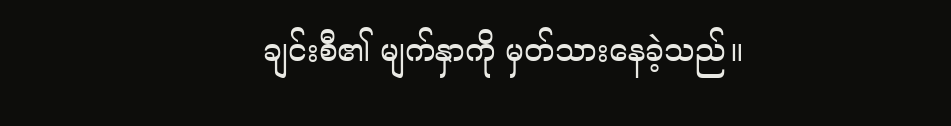ချင်းစီ၏ မျက်နှာကို မှတ်သားနေခဲ့သည်။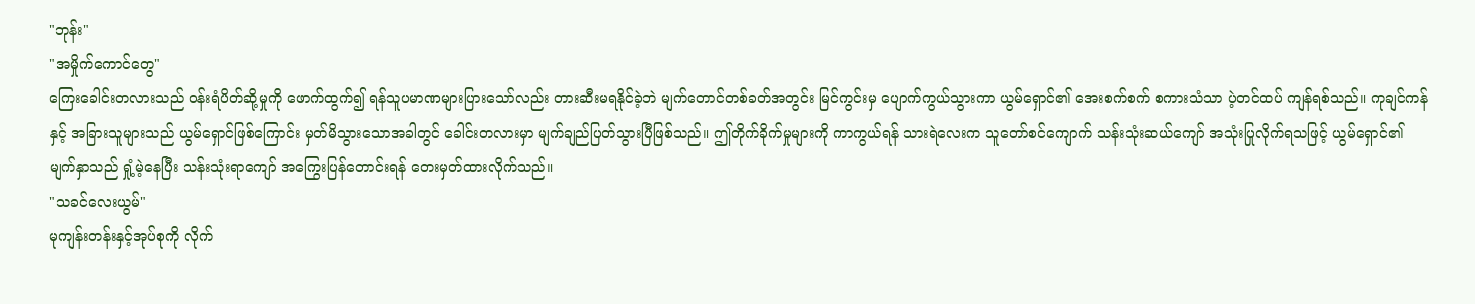"ဘုန်း"
"အမှိုက်ကောင်တွေ"
ကြေးခေါင်းတလားသည် ဝန်းရံပိတ်ဆို့မှုကို ဖောက်ထွက်၍ ရန်သူပမာဏများပြားသော်လည်း တားဆီးမရနိုင်ခဲ့ဘဲ မျက်တောင်တစ်ခတ်အတွင်း မြင်ကွင်းမှ ပျောက်ကွယ်သွားကာ ယွမ်ရှောင်၏ အေးစက်စက် စကားသံသာ ပဲ့တင်ထပ် ကျန်ရစ်သည်။ ကုချင်ကန်နှင့် အခြားသူများသည် ယွမ်ရှောင်ဖြစ်ကြောင်း မှတ်မိသွားသောအခါတွင် ခေါင်းတလားမှာ မျက်ချည်ပြတ်သွားပြီဖြစ်သည်။ ဤတိုက်ခိုက်မှုများကို ကာကွယ်ရန် သားရဲလေးက သူတော်စင်ကျောက် သန်းသုံးဆယ်ကျော် အသုံးပြုလိုက်ရသဖြင့် ယွမ်ရှောင်၏ မျက်နှာသည် ရှုံ့မဲ့နေပြီး သန်းသုံးရာကျော် အကြွေးပြန်တောင်းရန် တေးမှတ်ထားလိုက်သည်။
"သခင်လေးယွမ်"
မုကျန်းတန်းနှင့်အုပ်စုကို လိုက်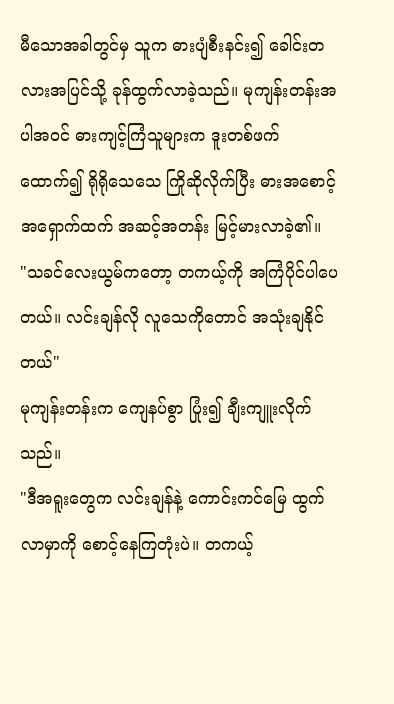မီသောအခါတွင်မှ သူက ဓားပျံစီးနင်း၍ ခေါင်းတလားအပြင်သို့ ခုန်ထွက်လာခဲ့သည်။ မုကျန်းတန်းအပါအဝင် ဓားကျင့်ကြံသူများက ဒူးတစ်ဖက် ထောက်၍ ရိုရိုသေသေ ကြိုဆိုလိုက်ပြီး ဓားအစောင့်အရှောက်ထက် အဆင့်အတန်း မြင့်မားလာခဲ့၏။
"သခင်လေးယွမ်ကတော့ တကယ့်ကို အကြံပိုင်ပါပေတယ်။ လင်းချန်လို လူသေကိုတောင် အသုံးချနိုင်တယ်"
မုကျန်းတန်းက ကျေနပ်စွာ ပြုံး၍ ချီးကျူးလိုက်သည်။
"ဒီအရူးတွေက လင်းချန်နဲ့ ကောင်းကင်မြေ ထွက်လာမှာကို စောင့်နေကြတုံးပဲ။ တကယ့်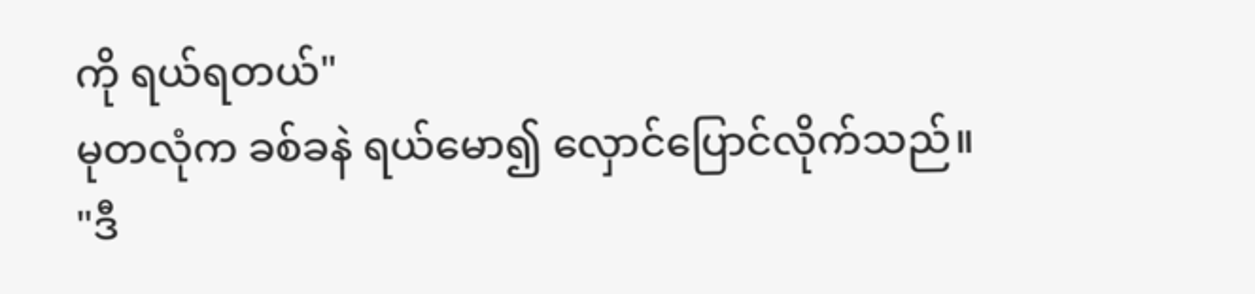ကို ရယ်ရတယ်"
မုတလုံက ခစ်ခနဲ ရယ်မော၍ လှောင်ပြောင်လိုက်သည်။
"ဒီ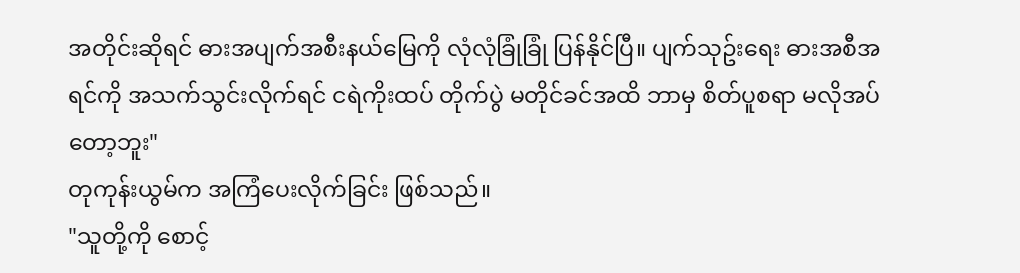အတိုင်းဆိုရင် ဓားအပျက်အစီးနယ်မြေကို လုံလုံခြုံခြုံ ပြန်နိုင်ပြီ။ ပျက်သုဥ်းရေး ဓားအစီအရင်ကို အသက်သွင်းလိုက်ရင် ငရဲကိုးထပ် တိုက်ပွဲ မတိုင်ခင်အထိ ဘာမှ စိတ်ပူစရာ မလိုအပ်တော့ဘူး"
တုကုန်းယွမ်က အကြံပေးလိုက်ခြင်း ဖြစ်သည်။
"သူတို့ကို စောင့်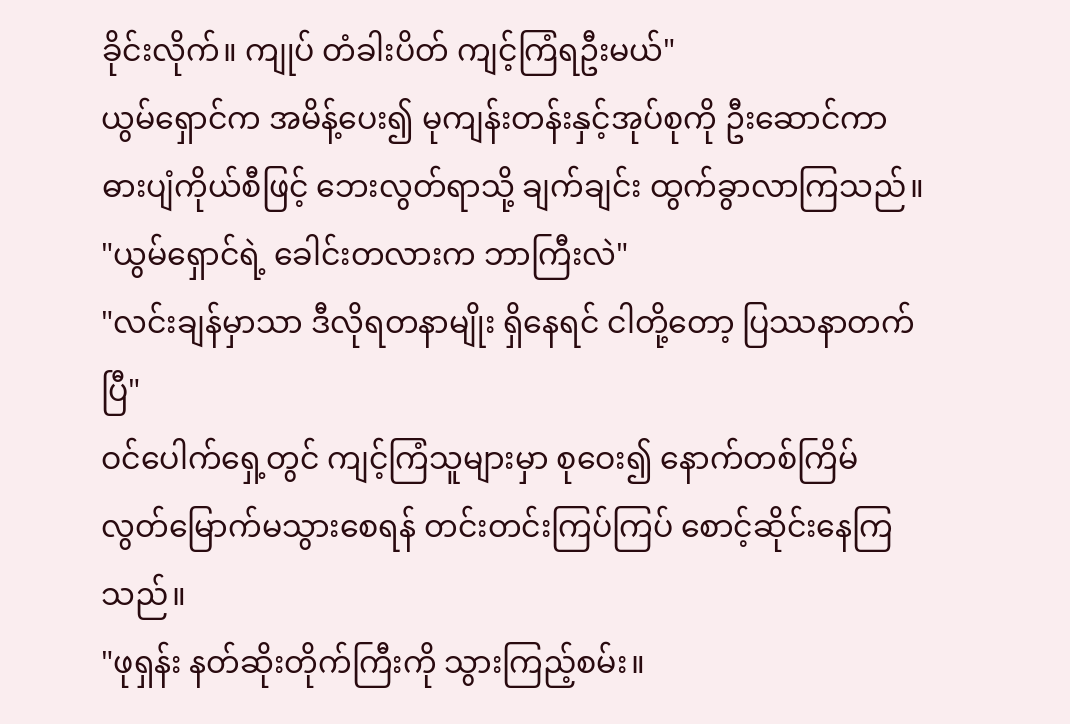ခိုင်းလိုက်။ ကျုပ် တံခါးပိတ် ကျင့်ကြံရဦးမယ်"
ယွမ်ရှောင်က အမိန့်ပေး၍ မုကျန်းတန်းနှင့်အုပ်စုကို ဦးဆောင်ကာ ဓားပျံကိုယ်စီဖြင့် ဘေးလွတ်ရာသို့ ချက်ချင်း ထွက်ခွာလာကြသည်။
"ယွမ်ရှောင်ရဲ့ ခေါင်းတလားက ဘာကြီးလဲ"
"လင်းချန်မှာသာ ဒီလိုရတနာမျိုး ရှိနေရင် ငါတို့တော့ ပြဿနာတက်ပြီ"
ဝင်ပေါက်ရှေ့တွင် ကျင့်ကြံသူများမှာ စုဝေး၍ နောက်တစ်ကြိမ် လွတ်မြောက်မသွားစေရန် တင်းတင်းကြပ်ကြပ် စောင့်ဆိုင်းနေကြသည်။
"ဖုရှန်း နတ်ဆိုးတိုက်ကြီးကို သွားကြည့်စမ်း။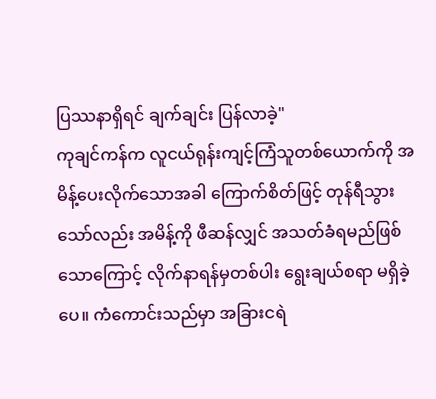ပြဿနာရှိရင် ချက်ချင်း ပြန်လာခဲ့"
ကုချင်ကန်က လူငယ်ရုန်းကျင့်ကြံသူတစ်ယောက်ကို အမိန့်ပေးလိုက်သောအခါ ကြောက်စိတ်ဖြင့် တုန်ရီသွားသော်လည်း အမိန့်ကို ဖီဆန်လျှင် အသတ်ခံရမည်ဖြစ်သောကြောင့် လိုက်နာရန်မှတစ်ပါး ရွေးချယ်စရာ မရှိခဲ့ပေ။ ကံကောင်းသည်မှာ အခြားငရဲ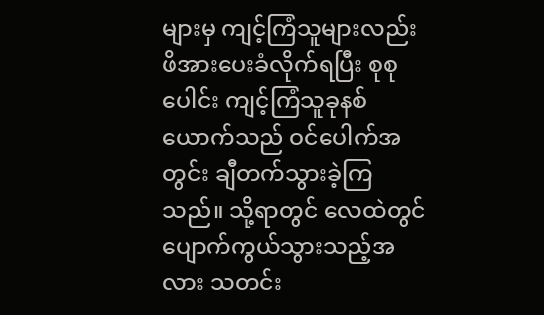များမှ ကျင့်ကြံသူများလည်း ဖိအားပေးခံလိုက်ရပြီး စုစုပေါင်း ကျင့်ကြံသူခုနစ်ယောက်သည် ဝင်ပေါက်အတွင်း ချီတက်သွားခဲ့ကြသည်။ သို့ရာတွင် လေထဲတွင် ပျောက်ကွယ်သွားသည့်အလား သတင်း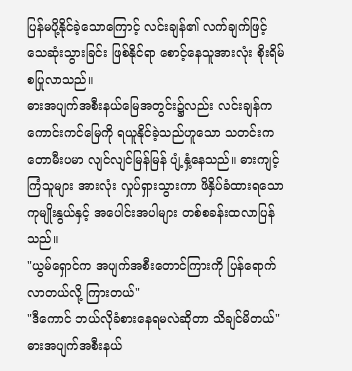ပြန်မပို့နိုင်ခဲ့သောကြောင့် လင်းချန်၏ လက်ချက်ဖြင့် သေဆုံးသွားခြင်း ဖြစ်နိုင်ရာ စောင့်နေသူအားလုံး စိုးရိမ်စပြုလာသည်။
ဓားအပျက်အစီးနယ်မြေအတွင်း၌လည်း လင်းချန်က ကောင်းကင်မြေကို ရယူနိုင်ခဲ့သည်ဟူသော သတင်းက တောမီးပမာ လျင်လျင်မြန်မြန် ပျံ့နှံ့နေသည်။ ဓားကျင့်ကြံသူများ အားလုံး လှုပ်ရှားသွားကာ ဖိနှိပ်ခံထားရသော ကုမျိုးနွယ်နှင့် အပေါင်းအပါများ တစ်စခန်းထလာပြန်သည်။
"ယွမ်ရှောင်က အပျက်အစီးတောင်ကြားကို ပြန်ရောက်လာတယ်လို့ ကြားတယ်"
"ဒီကောင် ဘယ်လိုခံစားနေရမလဲဆိုတာ သိချင်မိတယ်"
ဓားအပျက်အစီးနယ်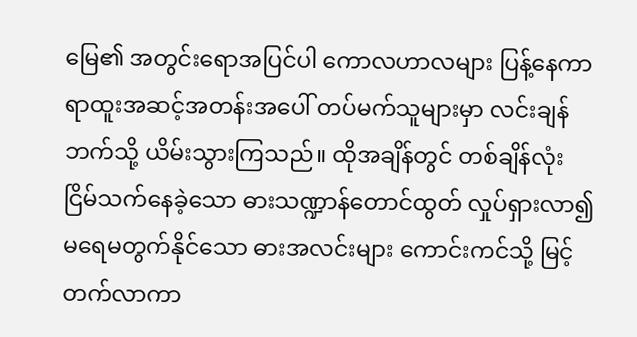မြေ၏ အတွင်းရောအပြင်ပါ ကောလဟာလများ ပြန့်နေကာ ရာထူးအဆင့်အတန်းအပေါ် တပ်မက်သူများမှာ လင်းချန်ဘက်သို့ ယိမ်းသွားကြသည်။ ထိုအချိန်တွင် တစ်ချိန်လုံး ငြိမ်သက်နေခဲ့သော ဓားသဏ္ဍာန်တောင်ထွတ် လှုပ်ရှားလာ၍ မရေမတွက်နိုင်သော ဓားအလင်းများ ကောင်းကင်သို့ မြင့်တက်လာကာ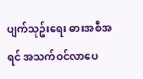ပျက်သုဥ်းရေး ဓားအစီအရင် အသက်ဝင်လာပေ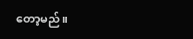တော့မည်။